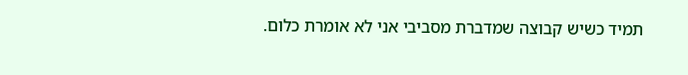תמיד כשיש קבוצה שמדברת מסביבי אני לא אומרת כלום.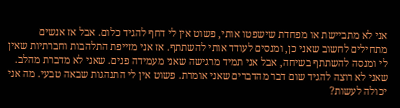אני לא מתביישת או מפחדת שישפטו אותי, פשוט אין לי דחף להגיד כלום. אבל אז אנשים מתחילים לחשוב שאני כן, ומנסים לעודד אותי להשתתף. אז אני מזייפת התלהבות וחברתיות שאין לי ומנסה להשתתף בשיחה, אבל אני תמיד מרגישה שאני מעמידה פנים. שאני לא מדברת מהלב. שאני לא רוצה להגיד שום דבר מהדברים שאני אומרת. פשוט אין לי התנהגות שבאה טבעי. מה אני יכולה לעשות?